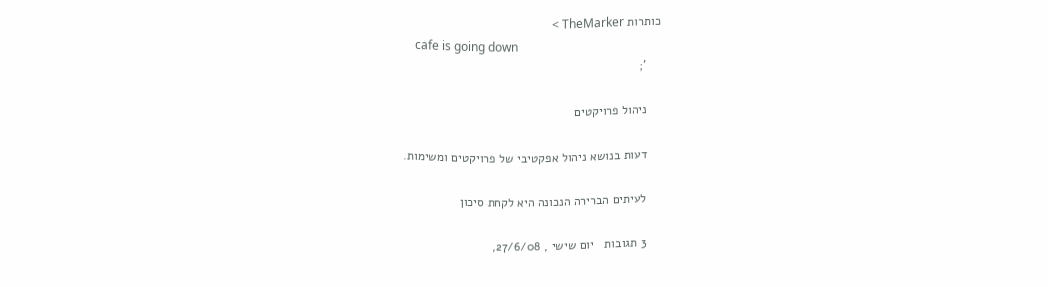כותרות TheMarker >
    cafe is going down
    ';

    ניהול פרויקטים

    דעות בנושא ניהול אפקטיבי של פרויקטים ומשימות.

    לעיתים הברירה הנכונה היא לקחת סיכון

    3 תגובות   יום שישי , 27/6/08,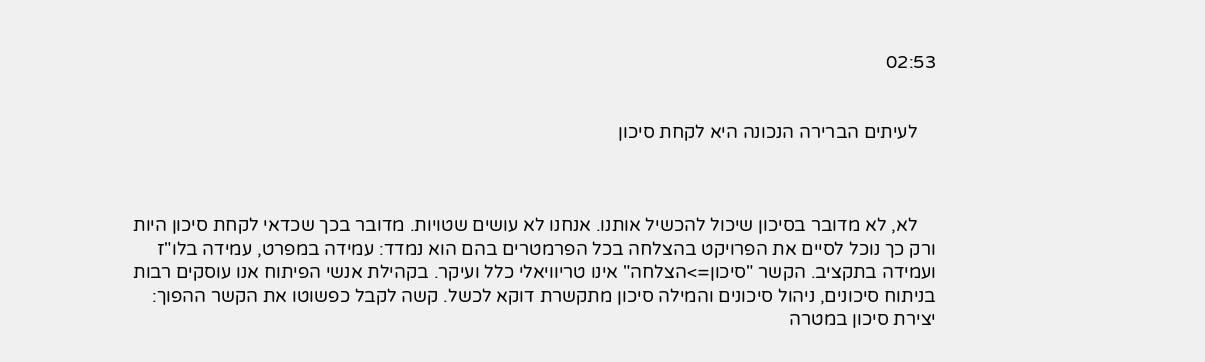02:53


    לעיתים הברירה הנכונה היא לקחת סיכון



    לא, לא מדובר בסיכון שיכול להכשיל אותנו. אנחנו לא עושים שטויות. מדובר בכך שכדאי לקחת סיכון היות ורק כך נוכל לסיים את הפרויקט בהצלחה בכל הפרמטרים בהם הוא נמדד: עמידה במפרט, עמידה בלו"ז ועמידה בתקציב. הקשר "סיכון=>הצלחה" אינו טריוויאלי כלל ועיקר. בקהילת אנשי הפיתוח אנו עוסקים רבות בניתוח סיכונים, ניהול סיכונים והמילה סיכון מתקשרת דוקא לכשל. קשה לקבל כפשוטו את הקשר ההפוך: יצירת סיכון במטרה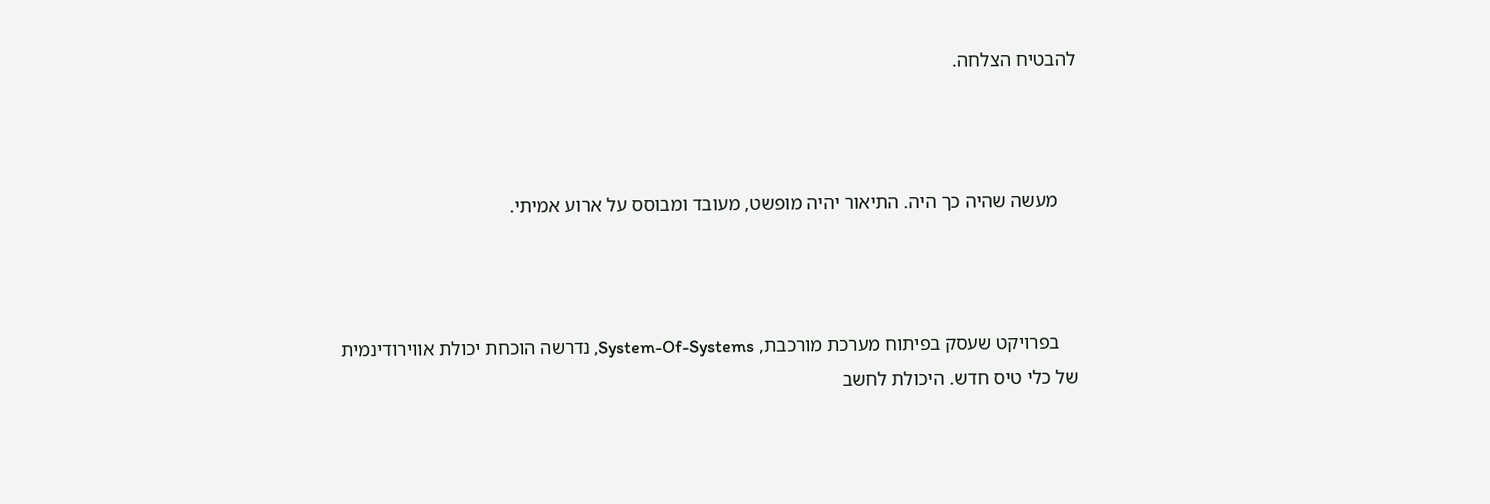להבטיח הצלחה.



    מעשה שהיה כך היה. התיאור יהיה מופשט, מעובד ומבוסס על ארוע אמיתי.



    בפרויקט שעסק בפיתוח מערכת מורכבת, System-Of-Systems, נדרשה הוכחת יכולת אווירודינמית של כלי טיס חדש. היכולת לחשב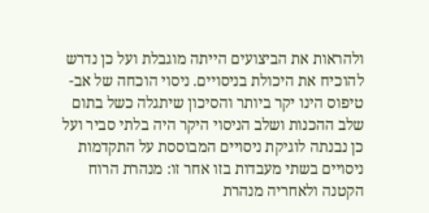ולהראות את הביצועים הייתה מוגבלת ועל כן נדרש להוכיח את היכולת בניסויים. ניסוי הוכחה של אב-טיפוס הינו יקר ביותר והסיכון שיתגלה כשל בתום שלב ההכנות ושלב הניסוי היקר היה בלתי סביר ועל כן נבנתה לוגיקת ניסויים המבוססת על התקדמות ניסויים בשתי מעבדות בזו אחר זו: מנהרת הרוח הקטנה ולאחריה מנהרת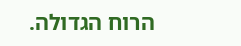הרוח הגדולה.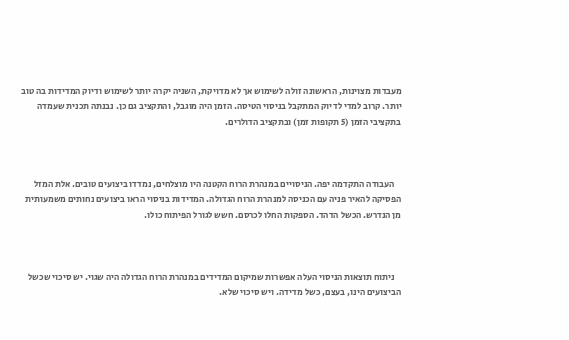מעבדות מצוינות, הראשונה זולה לשימוש אך לא מדויקת, השניה יקרה יותר לשימוש ודיוק המדידות בה טוב יותר. קרוב למדי לדיוק המתקבל בניסוי הטיסה. הזמן היה מוגבל, והתקציב גם כן. נבנתה תכנית שעמדה בתקציבי הזמן (5 תקופות זמן) ובתקציב הדולרים.



    העבודה התקדמה יפה. הניסויים במנהרת הרוח הקטנה היו מוצלחים, נמדדו ביצועים טובים. אלת המזל הפסיקה להאיר פניה עם הכניסה למנהרת הרוח הגדולה. המדידות בניסוי הראו ביצועים נחותים משמעותית מן הנדרש. הכשל הדהד. הספקות החלו לכרסם. חשש לגורל הפיתוח כולו.



    ניתוח תוצאות הניסוי העלה אפשרות שמיקום המדידים במנהרת הרוח הגדולה היה שגוי. יש סיכוי שכשל הביצועים הינו, בעצם, כשל מדידה. ויש סיכוי שלא.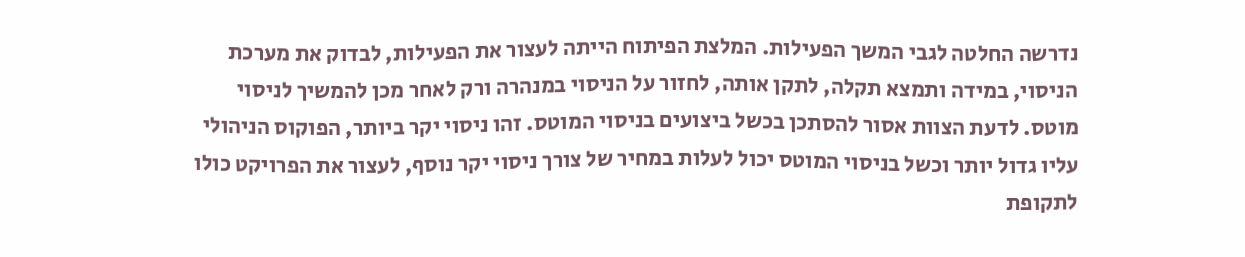נדרשה החלטה לגבי המשך הפעילות. המלצת הפיתוח הייתה לעצור את הפעילות, לבדוק את מערכת הניסוי, במידה ותמצא תקלה, לתקן אותה, לחזור על הניסוי במנהרה ורק לאחר מכן להמשיך לניסוי מוטס. לדעת הצוות אסור להסתכן בכשל ביצועים בניסוי המוטס. זהו ניסוי יקר ביותר, הפוקוס הניהולי עליו גדול יותר וכשל בניסוי המוטס יכול לעלות במחיר של צורך ניסוי יקר נוסף, לעצור את הפרויקט כולו לתקופת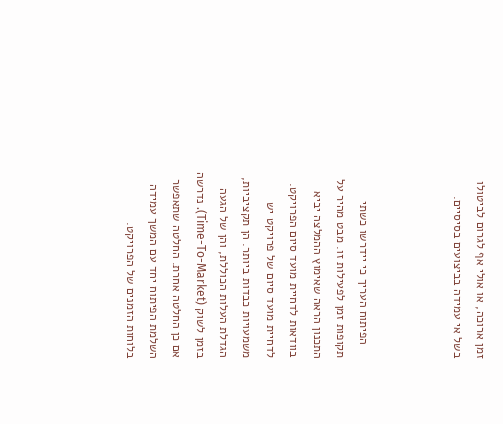זמן ארוכה, או אולי אף לגרום לביטולו בשל אי עמידה בביצועים בסיסיים.



    הפיתוח העריך כי יידרשו כשתי תקופות זמן לפעילות זו. מבט מהיר על התכנון הראה שאימוץ ההמלצה יביא בוודאות לדחיית מועד סיום הפרויקט. לדחיית מועד סיום של פרויקט יש משמעויות כבדות ביותר. הן תקציביות, הגדלת העלות הכוללת, והן של הגעה בזמן לשוק (Time-To-Market). נדרשה אם כן החלטה אחרת. החלטה שתאפשר השלמת הפיתוח יחד עם המשך עמידה בלוחות הזמנים של הפרויקט.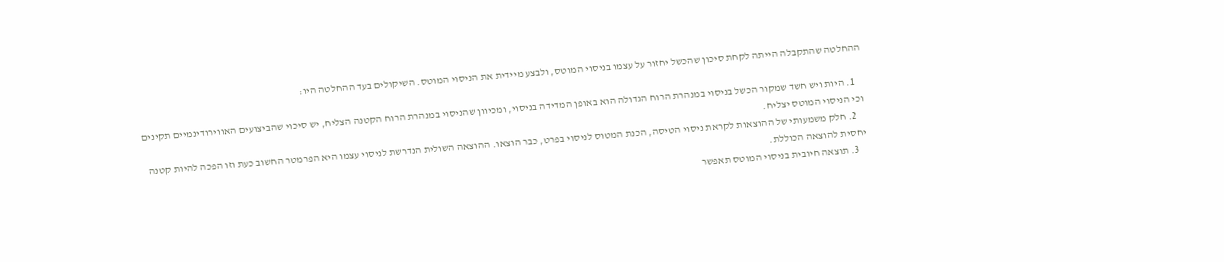ההחלטה שהתקבלה הייתה לקחת סיכון שהכשל יחזור על עצמו בניסוי המוטס, ולבצע מיידית את הניסוי המוטס. השיקולים בעד ההחלטה היו:

    1. היות ויש חשד שמקור הכשל בניסוי במנהרת הרוח הגדולה הוא באופן המדידה בניסוי, ומכיוון שהניסוי במנהרת הרוח הקטנה הצליח, יש סיכוי שהביצועים האווירודינמיים תקינים וכי הניסוי המוטס יצליח.
    2. חלק משמעותי של ההוצאות לקראת ניסוי הטיסה, הכנת המטוס לניסוי בפרט, כבר הוצאו. ההוצאה השולית הנדרשת לניסוי עצמו היא הפרמטר החשוב כעת וזו הפכה להיות קטנה יחסית להוצאה הכוללת.
    3. תוצאה חיובית בניסוי המוטס תאפשר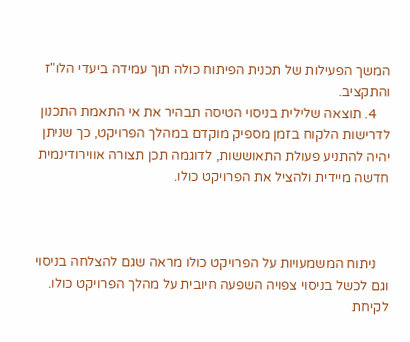המשך הפעילות של תכנית הפיתוח כולה תוך עמידה ביעדי הלו"ז והתקציב.
    4. תוצאה שלילית בניסוי הטיסה תבהיר את אי התאמת התכנון לדרישות הלקוח בזמן מספיק מוקדם במהלך הפרויקט, כך שניתן יהיה להתניע פעולת התאוששות, לדוגמה תכן תצורה אווירודינמית חדשה מיידית ולהציל את הפרויקט כולו.



    ניתוח המשמעויות על הפרויקט כולו מראה שגם להצלחה בניסוי וגם לכשל בניסוי צפויה השפעה חיובית על מהלך הפרויקט כולו. לקיחת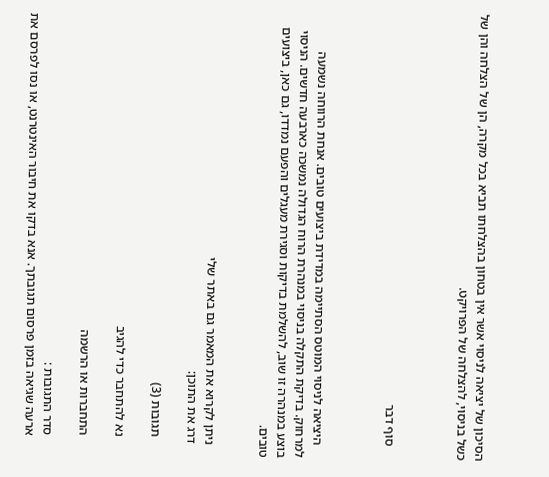הסיכון של יציאה לניסוי אשר אין בטחון בהצלחתו תביא בכל מקרה, הן של הצלחה והן של כשל בניסוי, להצלחה של הפרויקט.



    סוף דבר



    היציאה לניסוי המוטס הסתיימה במדידת ביצועים טובים. אנחת הרווחה נשמעה למרחוק. בדיקת התקלה בניסוי במנהרת הרוח הגדולה נמשכה כארבעה חדשים. הניסוי בוצע במנהרה זו שוב, להשלמת בדיקות וסגירת מעגלים והפעם נמדדו, גם כאן, ביצועים טובים.


    ניתן לקרוא את המאמר גם באתר שלי
    דרג את התוכן:

      תגובות (3)

      נא להתחבר כדי להגיב

      התחברות או הרשמה

      סדר התגובות :
      ארעה שגיאה בזמן פרסום תגובתך. אנא בדקו את חיבור האינטרנט, או נסו לפרסם את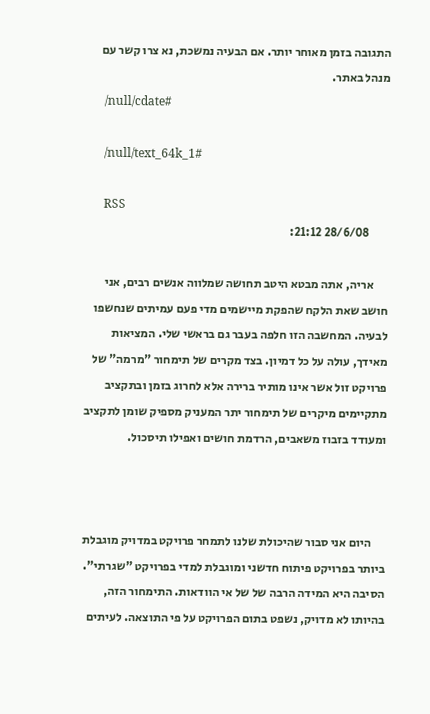התגובה בזמן מאוחר יותר. אם הבעיה נמשכת, נא צרו קשר עם מנהל באתר.
      /null/cdate#

      /null/text_64k_1#

      RSS
        28/6/08 21:12:

      אריה, אתה מבטא היטב תחושה שמלווה אנשים רבים, אני חושב שאת הלקח שהפקת מיישמים מדי פעם עמיתים שנחשפו לבעיה. המחשבה הזו חלפה בעבר גם בראשי שלי. המציאות מאידך, עולה על כל דמיון. בצד מקרים של תימחור "מרמה" של פרויקט זול אשר אינו מותיר ברירה אלא לחרוג בזמן ובתקציב מתקיימים מיקרים של תימחור יתר המעניק מספיק שומן לתקציב ומעודד בזבוז משאבים, הרדמת חושים ואפילו תיסכול.



      היום אני סבור שהיכולת שלנו לתמחר פרויקט במדויק מוגבלת ביותר בפרויקט פיתוח חדשני ומוגבלת למדי בפרויקט "שגרתי". הסיבה היא המידה הרבה של של אי הוודאות. התימחור הזה, בהיותו לא מדויק, נשפט בתום הפרויקט על פי התוצאה. לעיתים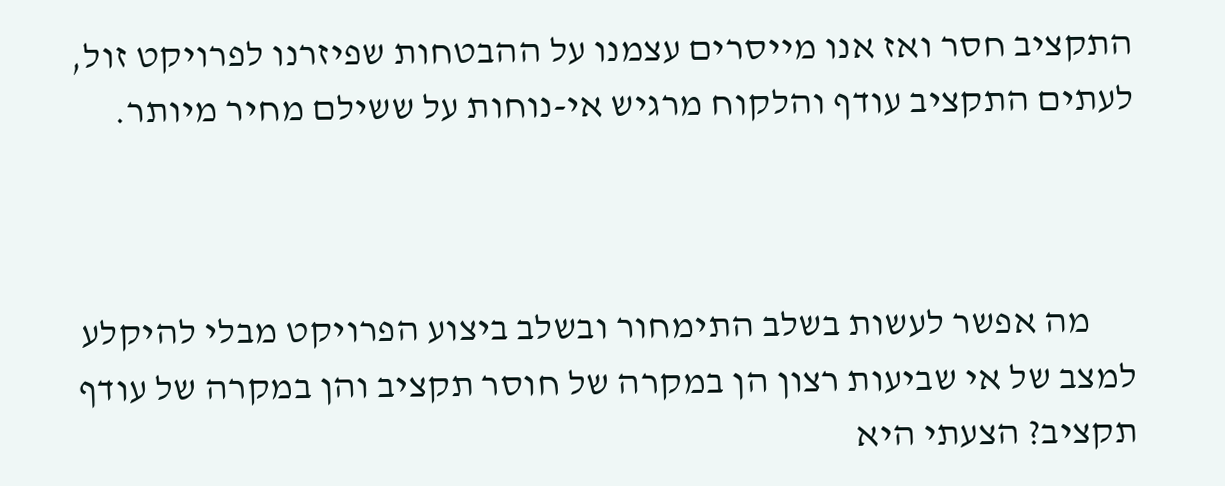התקציב חסר ואז אנו מייסרים עצמנו על ההבטחות שפיזרנו לפרויקט זול, לעתים התקציב עודף והלקוח מרגיש אי-נוחות על ששילם מחיר מיותר.



      מה אפשר לעשות בשלב התימחור ובשלב ביצוע הפרויקט מבלי להיקלע למצב של אי שביעות רצון הן במקרה של חוסר תקציב והן במקרה של עודף תקציב? הצעתי היא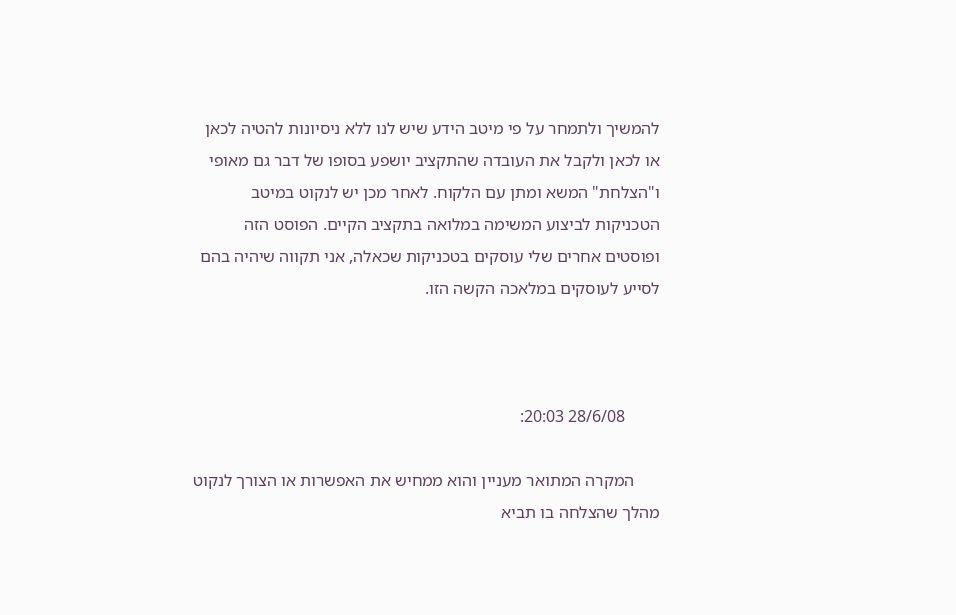להמשיך ולתמחר על פי מיטב הידע שיש לנו ללא ניסיונות להטיה לכאן או לכאן ולקבל את העובדה שהתקציב יושפע בסופו של דבר גם מאופי ו"הצלחת" המשא ומתן עם הלקוח. לאחר מכן יש לנקוט במיטב הטכניקות לביצוע המשימה במלואה בתקציב הקיים. הפוסט הזה ופוסטים אחרים שלי עוסקים בטכניקות שכאלה, אני תקווה שיהיה בהם לסייע לעוסקים במלאכה הקשה הזו.



        28/6/08 20:03:

      המקרה המתואר מעניין והוא ממחיש את האפשרות או הצורך לנקוט מהלך שהצלחה בו תביא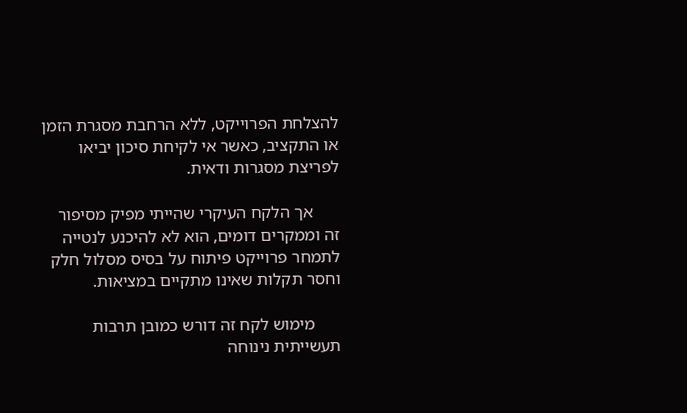להצלחת הפרוייקט, ללא הרחבת מסגרת הזמן או התקציב, כאשר אי לקיחת סיכון יביאו לפריצת מסגרות ודאית.

      אך הלקח העיקרי שהייתי מפיק מסיפור זה וממקרים דומים, הוא לא להיכנע לנטייה לתמחר פרוייקט פיתוח על בסיס מסלול חלק וחסר תקלות שאינו מתקיים במציאות.

      מימוש לקח זה דורש כמובן תרבות תעשייתית נינוחה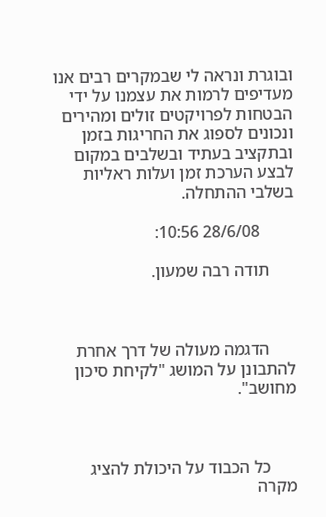ובוגרת ונראה לי שבמקרים רבים אנו מעדיפים לרמות את עצמנו על ידי הבטחות לפרויקטים זולים ומהירים ונכונים לספוג את החריגות בזמן ובתקציב בעתיד ובשלבים במקום לבצע הערכת זמן ועלות ראליות בשלבי ההתחלה.

        28/6/08 10:56:

      תודה רבה שמעון.



      הדגמה מעולה של דרך אחרת להתבונן על המושג "לקיחת סיכון מחושב".



      כל הכבוד על היכולת להציג מקרה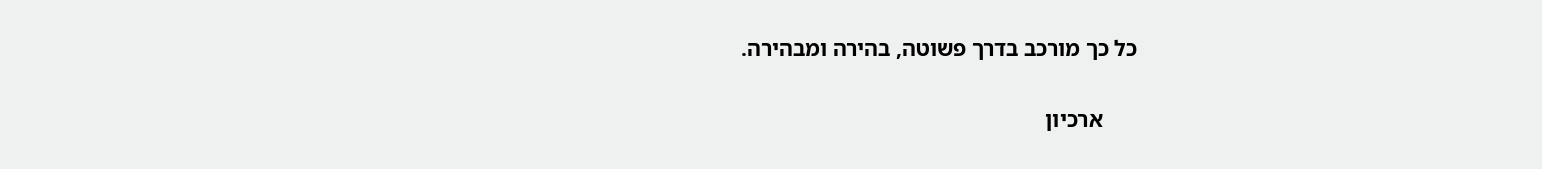כל כך מורכב בדרך פשוטה, בהירה ומבהירה.

      ארכיון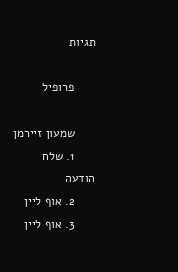תגיות

      פרופיל

      שמעון זיירמן
      1. שלח הודעה
      2. אוף ליין
      3. אוף ליין